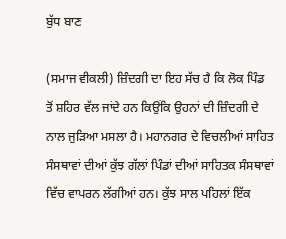ਬੁੱਧ ਬਾਣ

(ਸਮਾਜ ਵੀਕਲੀ) ਜ਼ਿੰਦਗੀ ਦਾ ਇਹ ਸੱਚ ਹੈ ਕਿ ਲੋਕ ਪਿੰਡ ਤੋਂ ਸ਼ਹਿਰ ਵੱਲ ਜਾਂਦੇ ਹਨ ਕਿਉਂਕਿ ਉਹਨਾਂ ਦੀ ਜ਼ਿੰਦਗੀ ਦੇ ਨਾਲ ਜੁੜਿਆ ਮਸਲਾ ਹੈ। ਮਹਾਨਗਰ ਦੇ ਵਿਚਲੀਆਂ ਸਾਹਿਤ ਸੰਸਥਾਵਾਂ ਦੀਆਂ ਕੁੱਝ ਗੱਲਾਂ ਪਿੰਡਾਂ ਦੀਆਂ ਸਾਹਿਤਕ ਸੰਸਥਾਵਾਂ ਵਿੱਚ ਵਾਪਰਨ ਲੱਗੀਆਂ ਹਨ। ਕੁੱਝ ਸਾਲ ਪਹਿਲਾਂ ਇੱਕ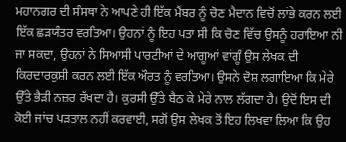ਮਹਾਨਗਰ ਦੀ ਸੰਸਥਾ ਨੇ ਆਪਣੇ ਹੀ ਇੱਕ ਮੈਂਬਰ ਨੂੰ ਚੋਣ ਮੈਦਾਨ ਵਿਚੋਂ ਲਾਂਭੇ ਕਰਨ ਲਈ ਇੱਕ ਛੜਯੰਤਰ ਵਰਤਿਆ। ਉਹਨਾਂ ਨੂੰ ਇਹ ਪਤਾ ਸੀ ਕਿ ਚੋਣ ਵਿੱਚ ਉਸਨੂੰ ਹਰਾਇਆ ਨੀ ਜਾ ਸਕਦਾ, ਉਹਨਾਂ ਨੇ ਸਿਆਸੀ ਪਾਰਟੀਆਂ ਦੇ ਆਗੂਆਂ ਵਾਂਗੂੰ ਉਸ ਲੇਖਕ ਦੀ ਕਿਰਦਾਰਕੁਸ਼ੀ ਕਰਨ ਲਈ ਇੱਕ ਔਰਤ ਨੂੰ ਵਰਤਿਆ। ਉਸਨੇ ਦੋਸ਼ ਲਗਾਇਆ ਕਿ ਮੇਰੇ ਉੱਤੇ ਭੈੜੀ ਨਜ਼ਰ ਰੱਖਦਾ ਹੈ। ਕੁਰਸੀ ਉੱਤੇ ਬੈਠ ਕੇ ਮੇਰੇ ਨਾਲ ਲੱਗਦਾ ਹੈ। ਉਦੋਂ ਇਸ ਦੀ ਕੋਈ ਜਾਂਚ ਪੜਤਾਲ ਨਹੀਂ ਕਰਵਾਈ, ਸਗੋਂ ਉਸ ਲੇਖਕ ਤੋਂ ਇਹ ਲਿਖਵਾ ਲਿਆ ਕਿ ਉਹ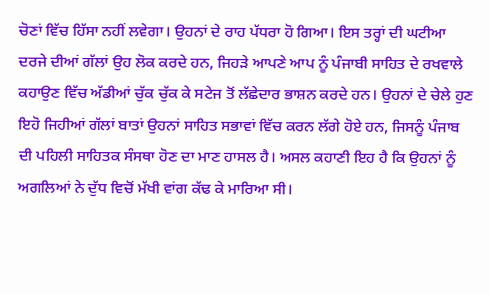ਚੋਣਾਂ ਵਿੱਚ ਹਿੱਸਾ ਨਹੀਂ ਲਵੇਗਾ। ਉਹਨਾਂ ਦੇ ਰਾਹ ਪੱਧਰਾ ਹੋ ਗਿਆ। ਇਸ ਤਰ੍ਹਾਂ ਦੀ ਘਟੀਆ ਦਰਜੇ ਦੀਆਂ ਗੱਲਾਂ ਉਹ ਲੋਕ ਕਰਦੇ ਹਨ, ਜਿਹੜੇ ਆਪਣੇ ਆਪ ਨੂੰ ਪੰਜਾਬੀ ਸਾਹਿਤ ਦੇ ਰਖਵਾਲੇ ਕਹਾਉਣ ਵਿੱਚ ਅੱਡੀਆਂ ਚੁੱਕ ਚੁੱਕ ਕੇ ਸਟੇਜ ਤੋਂ ਲੱਛੇਦਾਰ ਭਾਸ਼ਨ ਕਰਦੇ ਹਨ। ਉਹਨਾਂ ਦੇ ਚੇਲੇ ਹੁਣ ਇਹੋ ਜਿਹੀਆਂ ਗੱਲਾਂ ਬਾਤਾਂ ਉਹਨਾਂ ਸਾਹਿਤ ਸਭਾਵਾਂ ਵਿੱਚ ਕਰਨ ਲੱਗੇ ਹੋਏ ਹਨ, ਜਿਸਨੂੰ ਪੰਜਾਬ ਦੀ ਪਹਿਲੀ ਸਾਹਿਤਕ ਸੰਸਥਾ ਹੋਣ ਦਾ ਮਾਣ ਹਾਸਲ ਹੈ। ਅਸਲ ਕਹਾਣੀ ਇਹ ਹੈ ਕਿ ਉਹਨਾਂ ਨੂੰ ਅਗਲਿਆਂ ਨੇ ਦੁੱਧ ਵਿਚੋਂ ਮੱਖੀ ਵਾਂਗ ਕੱਢ ਕੇ ਮਾਰਿਆ ਸੀ।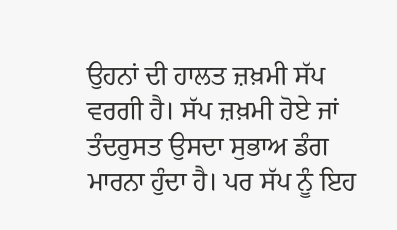ਉਹਨਾਂ ਦੀ ਹਾਲਤ ਜ਼ਖ਼ਮੀ ਸੱਪ ਵਰਗੀ ਹੈ। ਸੱਪ ਜ਼ਖ਼ਮੀ ਹੋਏ ਜਾਂ ਤੰਦਰੁਸਤ ਉਸਦਾ ਸੁਭਾਅ ਡੰਗ ਮਾਰਨਾ ਹੁੰਦਾ ਹੈ। ਪਰ ਸੱਪ ਨੂੰ ਇਹ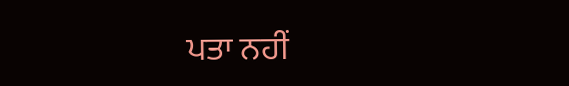ਪਤਾ ਨਹੀਂ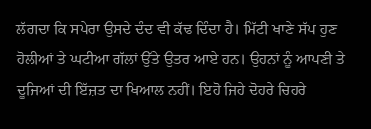ਲੱਗਦਾ ਕਿ ਸਪੇਰਾ ਉਸਦੇ ਦੰਦ ਵੀ ਕੱਢ ਦਿੰਦਾ ਹੈ। ਮਿੱਟੀ ਖਾਣੇ ਸੱਪ ਹੁਣ ਹੋਲੀਆਂ ਤੇ ਘਟੀਆ ਗੱਲਾਂ ਉੱਤੇ ਉਤਰ ਆਏ ਹਨ। ਉਹਨਾਂ ਨੂੰ ਆਪਣੀ ਤੇ ਦੂਜਿਆਂ ਦੀ ਇੱਜ਼ਤ ਦਾ ਖਿਆਲ ਨਹੀਂ। ਇਹੋ ਜਿਹੇ ਦੋਹਰੇ ਚਿਹਰੇ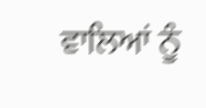ਵਾਲਿਆਂ ਨੂੰ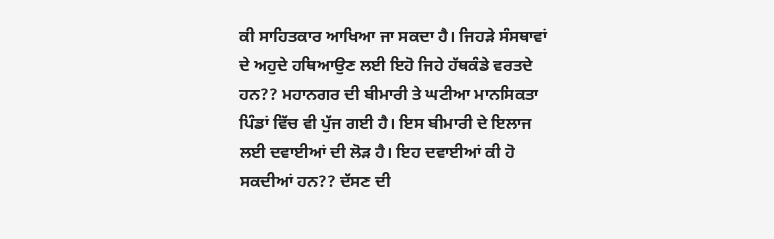ਕੀ ਸਾਹਿਤਕਾਰ ਆਖਿਆ ਜਾ ਸਕਦਾ ਹੈ। ਜਿਹੜੇ ਸੰਸਥਾਵਾਂ ਦੇ ਅਹੁਦੇ ਹਥਿਆਉਣ ਲਈ ਇਹੋ ਜਿਹੇ ਹੱਥਕੰਡੇ ਵਰਤਦੇ ਹਨ?? ਮਹਾਨਗਰ ਦੀ ਬੀਮਾਰੀ ਤੇ ਘਟੀਆ ਮਾਨਸਿਕਤਾ ਪਿੰਡਾਂ ਵਿੱਚ ਵੀ ਪੁੱਜ ਗਈ ਹੈ। ਇਸ ਬੀਮਾਰੀ ਦੇ ਇਲਾਜ ਲਈ ਦਵਾਈਆਂ ਦੀ ਲੋੜ ਹੈ। ਇਹ ਦਵਾਈਆਂ ਕੀ ਹੋ ਸਕਦੀਆਂ ਹਨ?? ਦੱਸਣ ਦੀ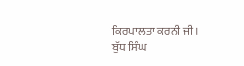ਕਿਰਪਾਲਤਾ ਕਰਨੀ ਜੀ।
ਬੁੱਧ ਸਿੰਘ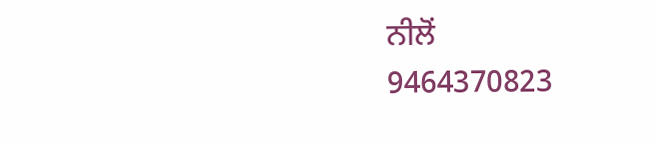ਨੀਲੋਂ
9464370823